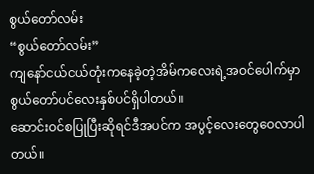စွယ်တော်လမ်း
“စွယ်တော်လမ်း”
ကျနော်ငယ်ငယ်တုံးကနေခဲ့တဲ့အိမ်ကလေးရဲ့အဝင်ပေါက်မှာ စွယ်တော်ပင်လေးနှစ်ပင်ရှိပါတယ်။
ဆောင်းဝင်စပြုပြီးဆိုရင်ဒီအပင်က အပွင့်လေးတွေဝေလာပါတယ်။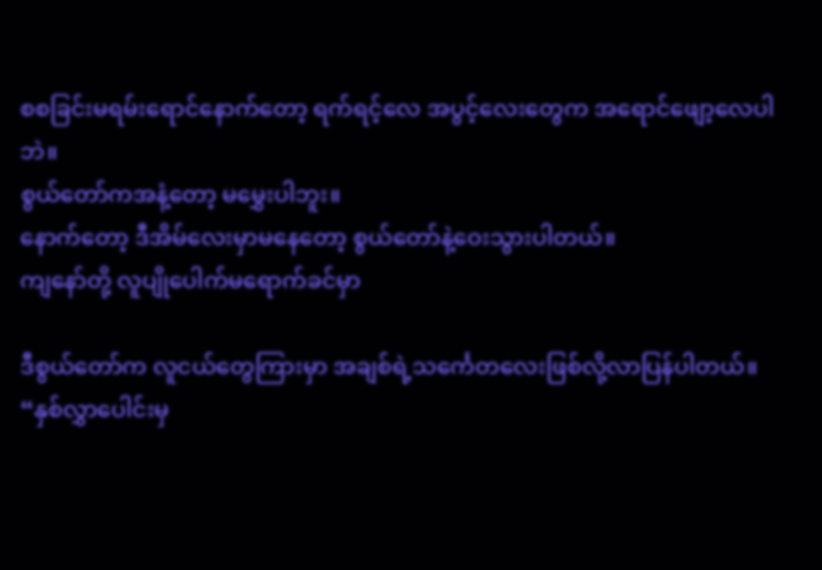စစခြင်းမရမ်းရောင်နောက်တော့ ရက်ရင့်လေ အပွင့်လေးတွေက အရောင်ဖျော့လေပါဘဲ။
စွယ်တော်ကအနံ့တော့ မမွှေးပါဘူး။
နောက်တော့ ဒီအိမ်လေးမှာမနေတော့ စွယ်တော်နဲ့ဝေးသွားပါတယ်။
ကျနော်တို့ လူပျိုပေါက်မရောက်ခင်မှာ

ဒီစွယ်တော်က လူငယ်တွေကြားမှာ အချစ်ရဲ့သင်္ကေတလေးဖြစ်လို့လာပြန်ပါတယ်။
“နှစ်လွှာပေါင်းမှ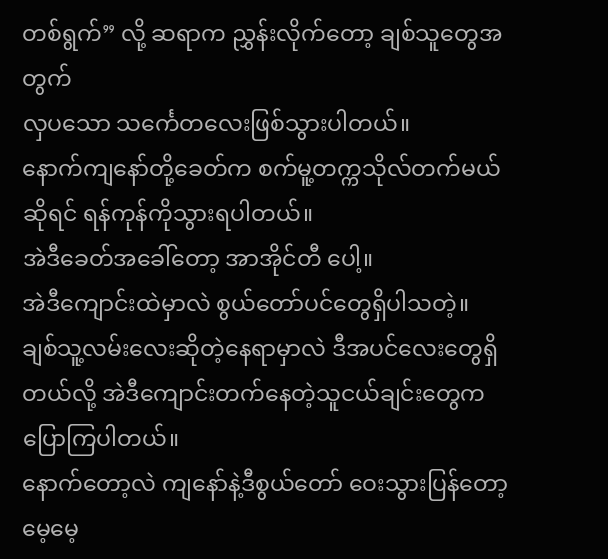တစ်ရွက်” လို့ ဆရာက ညွှန်းလိုက်တော့ ချစ်သူတွေအတွက်
လှပသော သင်္ကေတလေးဖြစ်သွားပါတယ်။
နောက်ကျနော်တို့ခေတ်က စက်မူ့တက္ကသိုလ်တက်မယ်ဆိုရင် ရန်ကုန်ကိုသွားရပါတယ်။
အဲဒီခေတ်အခေါ်တော့ အာအိုင်တီ ပေါ့။
အဲဒီကျောင်းထဲမှာလဲ စွယ်တော်ပင်တွေရှိပါသတဲ့။
ချစ်သူ့လမ်းလေးဆိုတဲ့နေရာမှာလဲ ဒီအပင်လေးတွေရှိတယ်လို့ အဲဒီကျောင်းတက်နေတဲ့သူငယ်ချင်းတွေက
ပြောကြပါတယ်။
နောက်တော့လဲ ကျနော်နဲ့ဒီစွယ်တော် ဝေးသွားပြန်တော့ မေ့မေ့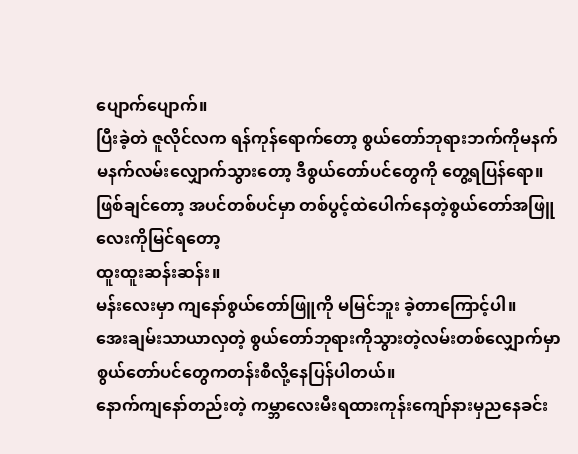ပျောက်ပျောက်။
ပြီးခဲ့တဲ ဇူလိုင်လက ရန်ကုန်ရောက်တော့ စွယ်တော်ဘုရားဘက်ကိုမနက်မနက်လမ်းလျှောက်သွားတော့ ဒီစွယ်တော်ပင်တွေကို တွေ့ရပြန်ရော။
ဖြစ်ချင်တော့ အပင်တစ်ပင်မှာ တစ်ပွင့်ထဲပေါက်နေတဲ့စွယ်တော်အဖြူလေးကိုမြင်ရတော့
ထူးထူးဆန်းဆန်း။
မန်းလေးမှာ ကျနော်စွယ်တော်ဖြူကို မမြင်ဘူး ခဲ့တာကြောင့်ပါ။
အေးချမ်းသာယာလှတဲ့ စွယ်တော်ဘုရားကိုသွားတဲ့လမ်းတစ်လျှောက်မှာ စွယ်တော်ပင်တွေကတန်းစီလို့နေပြန်ပါတယ်။
နောက်ကျနော်တည်းတဲ့ ကမ္ဘာလေးမီးရထားကုန်းကျော်နားမှညနေခင်း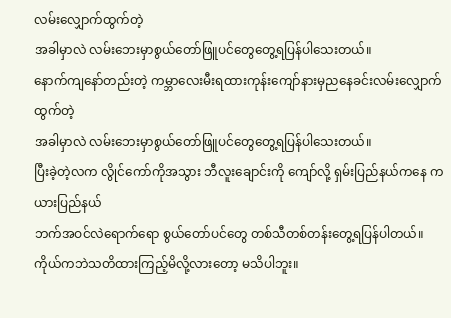လမ်းလျှောက်ထွက်တဲ့
အခါမှာလဲ လမ်းဘေးမှာစွယ်တော်ဖြူပင်တွေတွေ့ရပြန်ပါသေးတယ်။
နောက်ကျနော်တည်းတဲ့ ကမ္ဘာလေးမီးရထားကုန်းကျော်နားမှညနေခင်းလမ်းလျှောက်ထွက်တဲ့
အခါမှာလဲ လမ်းဘေးမှာစွယ်တော်ဖြူပင်တွေတွေ့ရပြန်ပါသေးတယ်။
ပြီးခဲ့တဲ့လက လွိုင်ကော်ကိုအသွား ဘီလူးချောင်းကို ကျော်လို့ ရှမ်းပြည်နယ်ကနေ ကယားပြည်နယ်
ဘက်အဝင်လဲရောက်ရော စွယ်တော်ပင်တွေ တစ်သီတစ်တန်းတွေ့ရပြန်ပါတယ်။
ကိုယ်ကဘဲသတိထားကြည့်မိလို့လားတော့ မသိပါဘူး။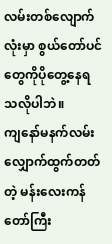လမ်းတစ်လျောက်လုံးမှာ စွယ်တော်ပင်တွေကိုပိုတွေ့နေရသလိုပါဘဲ။
ကျနော်မနက်လမ်းလျှောက်ထွက်တတ်တဲ့ မန်းလေးကန်တော်ကြီး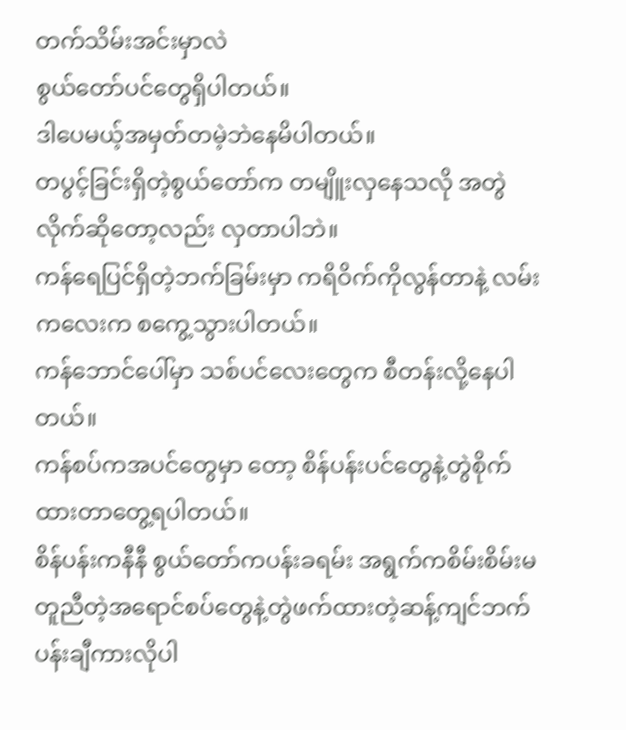တက်သိမ်းအင်းမှာလဲ
စွယ်တော်ပင်တွေရှိပါတယ်။
ဒါပေမယ့်အမှတ်တမဲ့ဘဲနေမိပါတယ်။
တပွင့်ခြင်းရှိတဲ့စွယ်တော်က တမျိူးလှနေသလို အတွဲလိုက်ဆိုတော့လည်း လှတာပါဘဲ။
ကန်ရေပြင်ရှိတဲ့ဘက်ခြမ်းမှာ ကရိဝိက်ကိုလွန်တာနဲ့ လမ်းကလေးက စကွေ့သွားပါတယ်။
ကန်ဘောင်ပေါ်မှာ သစ်ပင်လေးတွေက စီတန်းလို့နေပါတယ်။
ကန်စပ်ကအပင်တွေမှာ တော့ စိန်ပန်းပင်တွေနဲ့တွဲစိုက်ထားတာတွေ့ရပါတယ်။
စိန်ပန်းကနီနီ စွယ်တော်ကပန်းခရမ်း အရွက်ကစိမ်းစိမ်းမတူညီတဲ့အရောင်စပ်တွေနဲ့တွဲဖက်ထားတဲ့ဆန့်ကျင်ဘက် ပန်းချီကားလိုပါ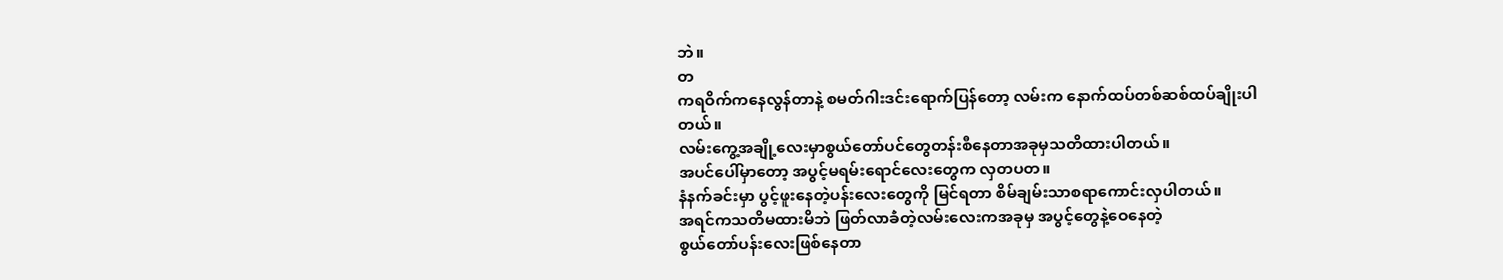ဘဲ။
တ
ကရဝိက်ကနေလွန်တာနဲ့ စမတ်ဂါးဒင်းရောက်ပြန်တော့ လမ်းက နောက်ထပ်တစ်ဆစ်ထပ်ချိုးပါတယ်။
လမ်းကွေ့အချို့လေးမှာစွယ်တော်ပင်တွေတန်းစီနေတာအခုမှသတိထားပါတယ်။
အပင်ပေါ်မှာတော့ အပွင့်မရမ်းရောင်လေးတွေက လှတပတ။
နံနက်ခင်းမှာ ပွင့်ဖူးနေတဲ့ပန်းလေးတွေကို မြင်ရတာ စိမ်ချမ်းသာစရာကောင်းလှပါတယ်။
အရင်ကသတိမထားမိဘဲ ဖြတ်လာခဲံတဲ့လမ်းလေးကအခုမှ အပွင့်တွေနဲ့ဝေနေတဲ့
စွယ်တော်ပန်းလေးဖြစ်နေတာ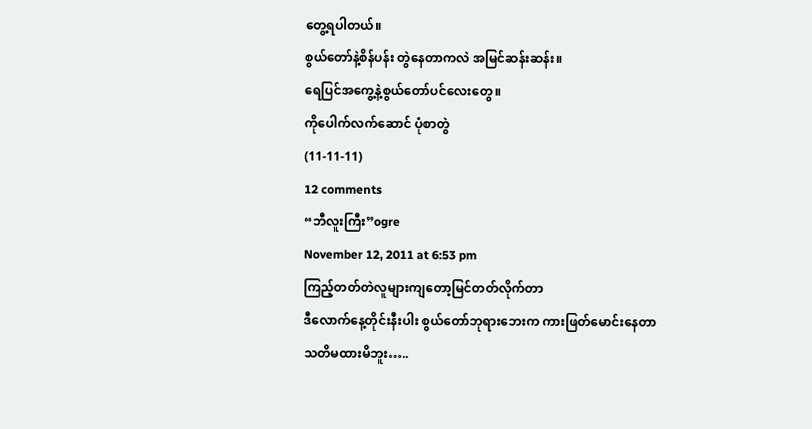တွေ့ရပါတယ်။
စွယ်တော်နဲ့စိန်ပန်း တွဲနေတာကလဲ အမြင်ဆန်းဆန်း။
ရေပြင်အကွေ့နဲ့စွယ်တော်ပင်လေးတွေ။
ကိုပေါက်လက်ဆောင် ပုံစာတွဲ
(11-11-11)
12 comments
“ဘီလူးကြီး”ogre
November 12, 2011 at 6:53 pm
ကြည့်တတ်တဲလူများကျတော့မြင်တတ်လိုက်တာ
ဒီလောက်နေ့တိုင်းနီးပါး စွယ်တော်ဘုရားဘေးက ကားဖြတ်မောင်းနေတာ
သတိမထားမိဘူး…..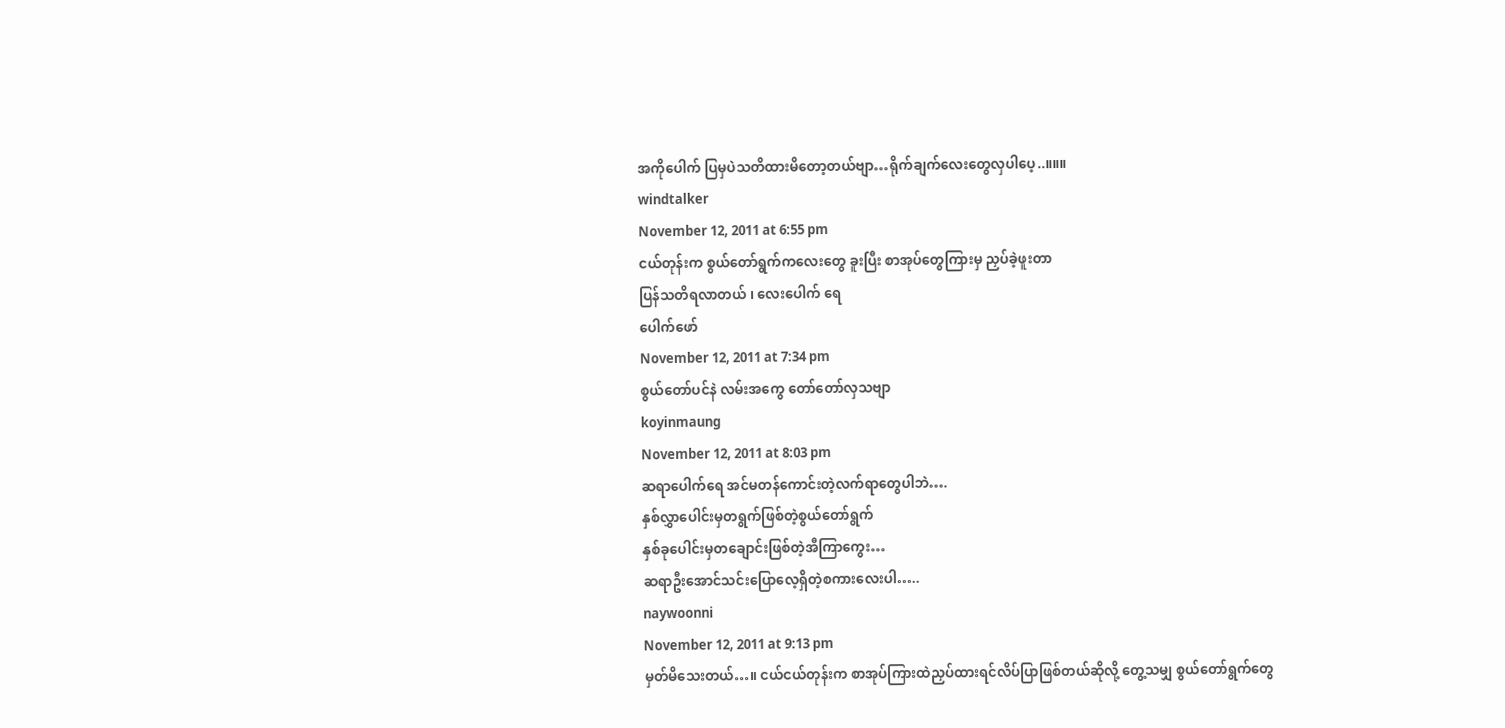အကိုပေါက် ပြမှပဲသတိထားမိတော့တယ်ဗျာ…ရိုက်ချက်လေးတွေလှပါပေ့..။။။
windtalker
November 12, 2011 at 6:55 pm
ငယ်တုန်းက စွယ်တော်ရွက်ကလေးတွေ ခူးပြီး စာအုပ်တွေကြားမှ ညှပ်ခဲ့ဖူးတာ
ပြန်သတိရလာတယ် ၊ လေးပေါက် ရေ
ပေါက်ဖော်
November 12, 2011 at 7:34 pm
စွယ်တော်ပင်နဲ လမ်းအကွေ တော်တော်လှသဗျာ
koyinmaung
November 12, 2011 at 8:03 pm
ဆရာပေါက်ရေ အင်မတန်ကောင်းတဲ့လက်ရာတွေပါဘဲ….
နှစ်လွှာပေါင်းမှတရွက်ဖြစ်တဲ့စွယ်တော်ရွက်
နှစ်ခုပေါင်းမှတချောင်းဖြစ်တဲ့အီကြာကွေး…
ဆရာဦးအောင်သင်းပြောလေ့ရှိတဲ့စကားလေးပါ…..
naywoonni
November 12, 2011 at 9:13 pm
မှတ်မိသေးတယ်…။ ငယ်ငယ်တုန်းက စာအုပ်ကြားထဲညှပ်ထားရင်လိပ်ပြာဖြစ်တယ်ဆိုလို့ တွေ့သမျှ စွယ်တော်ရွက်တွေ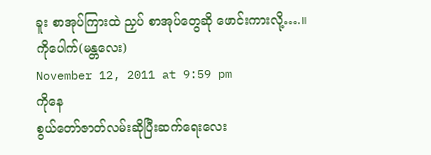ခူး စာအုပ်ကြားထဲ ညှပ် စာအုပ်တွေဆို ဖောင်းကားလို့….။
ကိုပေါက်(မန္တလေး)
November 12, 2011 at 9:59 pm
ကိုနေ
စွယ်တော်ဇာတ်လမ်းဆိုပြီးဆက်ရေးလေး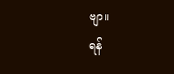ဗျာ။
ရန်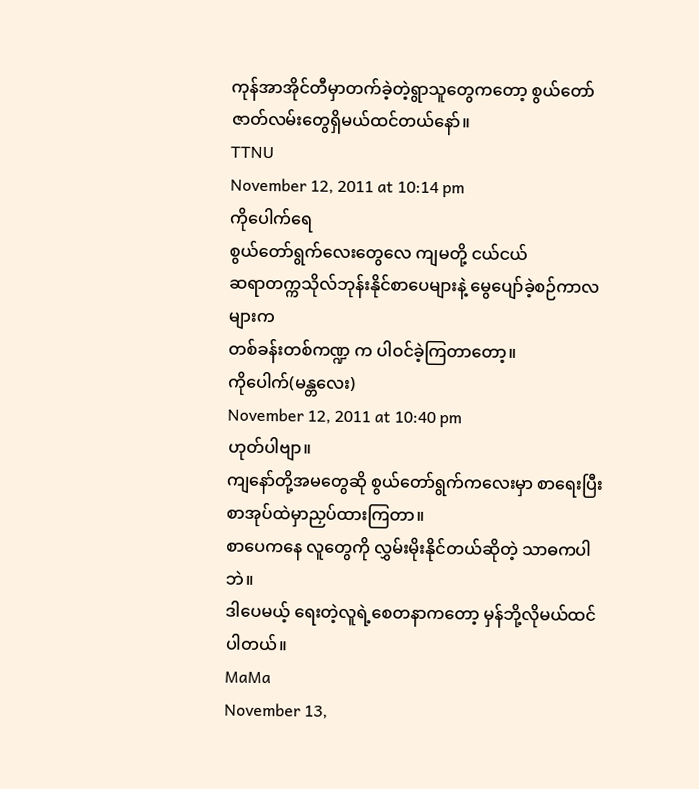ကုန်အာအိုင်တီမှာတက်ခဲ့တဲ့ရွာသူတွေကတော့ စွယ်တော်ဇာတ်လမ်းတွေရှိမယ်ထင်တယ်နော်။
TTNU
November 12, 2011 at 10:14 pm
ကိုပေါက်ရေ
စွယ်တော်ရွက်လေးတွေလေ ကျမတို့ ငယ်ငယ်
ဆရာတက္ကသိုလ်ဘုန်းနိုင်စာပေများနဲ့ မွေပျော်ခဲ့စဉ်ကာလများက
တစ်ခန်းတစ်ကဏ္ဍ က ပါဝင်ခဲ့ကြတာတော့။
ကိုပေါက်(မန္တလေး)
November 12, 2011 at 10:40 pm
ဟုတ်ပါဗျာ။
ကျနော်တို့အမတွေဆို စွယ်တော်ရွက်ကလေးမှာ စာရေးပြီးစာအုပ်ထဲမှာညှပ်ထားကြတာ။
စာပေကနေ လူတွေကို လွှမ်းမိုးနိုင်တယ်ဆိုတဲ့ သာဓကပါဘဲ။
ဒါပေမယ့် ရေးတဲ့လူရဲ့စေတနာကတော့ မှန်ဘို့လိုမယ်ထင်ပါတယ်။
MaMa
November 13,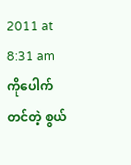2011 at 8:31 am
ကိုပေါက်တင်တဲ့ စွယ်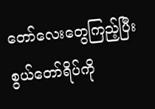တော်လေးတွေကြည့်ပြီး စွယ်တော်ရိပ်ကို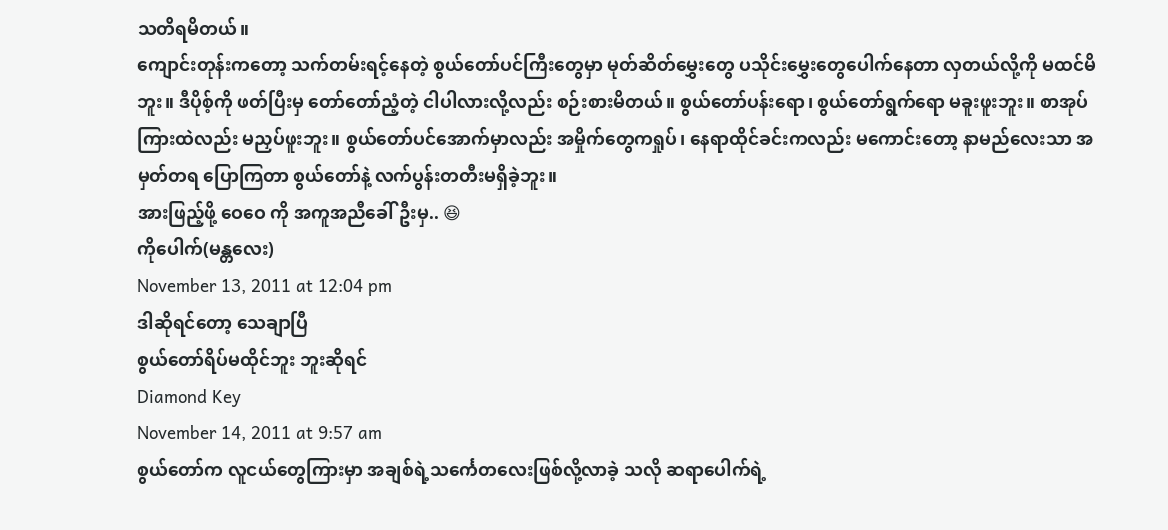သတိရမိတယ်။
ကျောင်းတုန်းကတော့ သက်တမ်းရင့်နေတဲ့ စွယ်တော်ပင်ကြီးတွေမှာ မုတ်ဆိတ်မွှေးတွေ ပသိုင်းမွှေးတွေပေါက်နေတာ လှတယ်လို့ကို မထင်မိဘူး။ ဒီပိုစ့်ကို ဖတ်ပြီးမှ တော်တော်ညံ့တဲ့ ငါပါလားလို့လည်း စဉ်းစားမိတယ်။ စွယ်တော်ပန်းရော၊ စွယ်တော်ရွက်ရော မခူးဖူးဘူး။ စာအုပ်ကြားထဲလည်း မညှပ်ဖူးဘူး။ စွယ်တော်ပင်အောက်မှာလည်း အမှိုက်တွေကရှုပ်၊ နေရာထိုင်ခင်းကလည်း မကောင်းတော့ နာမည်လေးသာ အမှတ်တရ ပြောကြတာ စွယ်တော်နဲ့ လက်ပွန်းတတီးမရှိခဲ့ဘူး။
အားဖြည့်ဖို့ ဝေဝေ ကို အကူအညီခေါ်ဦးမှ.. 😆
ကိုပေါက်(မန္တလေး)
November 13, 2011 at 12:04 pm
ဒါဆိုရင်တော့ သေချာပြီ
စွယ်တော်ရိပ်မထိုင်ဘူး ဘူးဆိုရင်
Diamond Key
November 14, 2011 at 9:57 am
စွယ်တော်က လူငယ်တွေကြားမှာ အချစ်ရဲ့သင်္ကေတလေးဖြစ်လို့လာခဲ့ သလို ဆရာပေါက်ရဲ့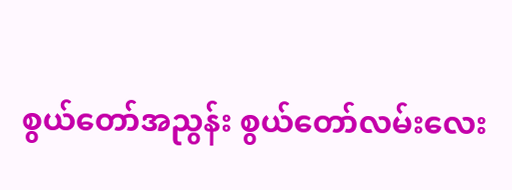စွယ်တော်အညွန်း စွယ်တော်လမ်းလေး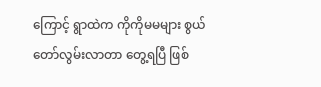ကြောင့် ရွာထဲက ကိုကိုမမများ စွယ်တော်လွမ်းလာတာ တွေ့ရပြီ ဖြစ်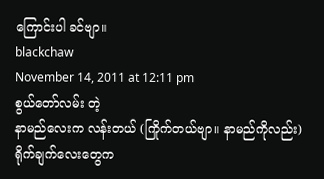ကြောင်းပါ ခင်ဗျာ။
blackchaw
November 14, 2011 at 12:11 pm
စွယ်တော်လမ်း တဲ့
နာမည်လေးက လန်းတယ် (ကြိုက်တယ်ဗျာ။ နာမည်ကိုလည်း)
ရိုက်ချက်လေးတွေက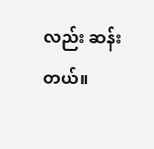လည်း ဆန်းတယ်။